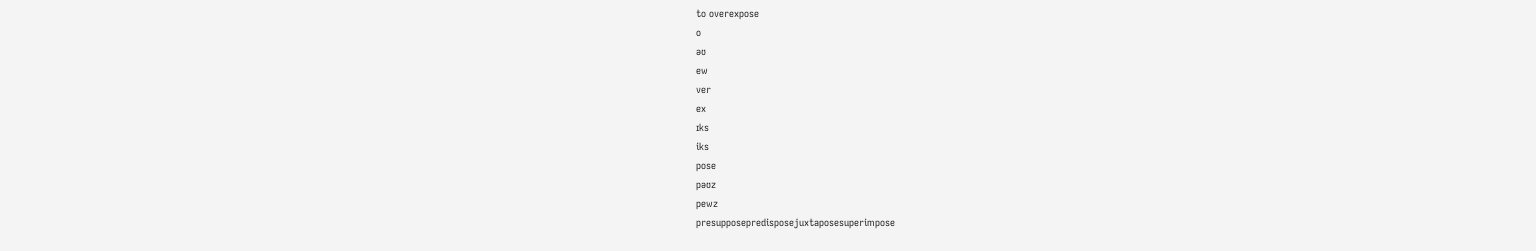to overexpose
o
əʊ
ew
ver
ex
ɪks
iks
pose
pəʊz
pewz
presupposepredisposejuxtaposesuperimpose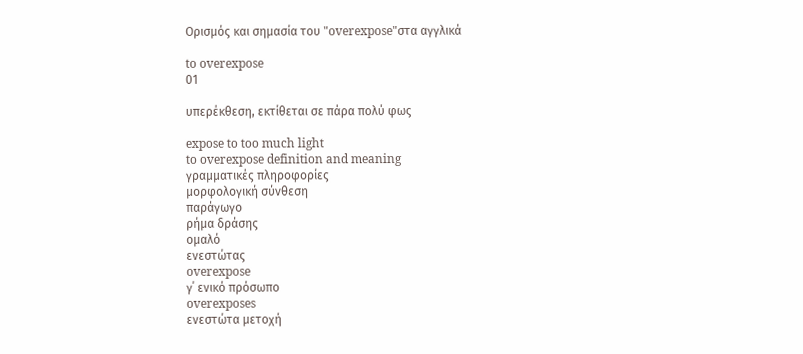Ορισμός και σημασία του "overexpose"στα αγγλικά

to overexpose
01

υπερέκθεση, εκτίθεται σε πάρα πολύ φως

expose to too much light
to overexpose definition and meaning
γραμματικές πληροφορίες
μορφολογική σύνθεση
παράγωγο
ρήμα δράσης
ομαλό
ενεστώτας
overexpose
γ΄ ενικό πρόσωπο
overexposes
ενεστώτα μετοχή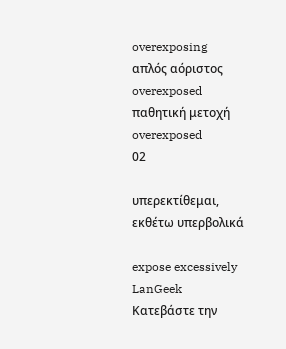overexposing
απλός αόριστος
overexposed
παθητική μετοχή
overexposed
02

υπερεκτίθεμαι, εκθέτω υπερβολικά

expose excessively
LanGeek
Κατεβάστε την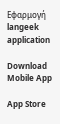Εφαρμογή
langeek application

Download Mobile App

App Store